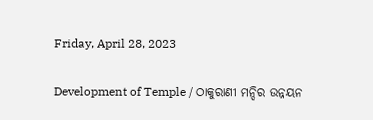Friday, April 28, 2023

Development of Temple / ଠାକୁରାଣୀ ମନ୍ଦିର ଉନ୍ନୟନ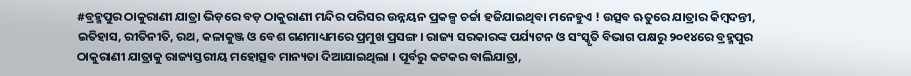#ବ୍ରହ୍ମପୁର ଠାକୁରାଣୀ ଯାତ୍ରା ଭିଡ଼ରେ ବଡ଼ ଠାକୁରାଣୀ ମନ୍ଦିର ପରିସର ଉନ୍ନୟନ ପ୍ରକଳ୍ପ ଚର୍ଚ୍ଚା ହଜିଯାଇଥିବା ମନେହୁଏ ! ଉତ୍ସବ ଋତୁରେ ଯାତ୍ରାର କିମ୍ୱଦନ୍ତୀ, ଇତିହାସ, ରୀତିନୀତି, ରଥ, କଳାକୁଞ୍ଜ ଓ ବେଶ ଗଣମାଧ୍ୟମରେ ପ୍ରମୁଖ ପ୍ରସଙ୍ଗ । ରାଜ୍ୟ ସରକାରଙ୍କ ପର୍ଯ୍ୟଟନ ଓ ସଂସ୍କୃତି ବିଭାଗ ପକ୍ଷରୁ ୨୦୧୪ରେ ବ୍ରହ୍ମପୁର ଠାକୁରାଣୀ ଯାତ୍ରାକୁ ରାଜ୍ୟସ୍ତରୀୟ ମହୋତ୍ସବ ମାନ୍ୟତା ଦିଆଯାଇଥିଲା । ପୂର୍ବରୁ କଟକର ବାଲିଯାତ୍ରା,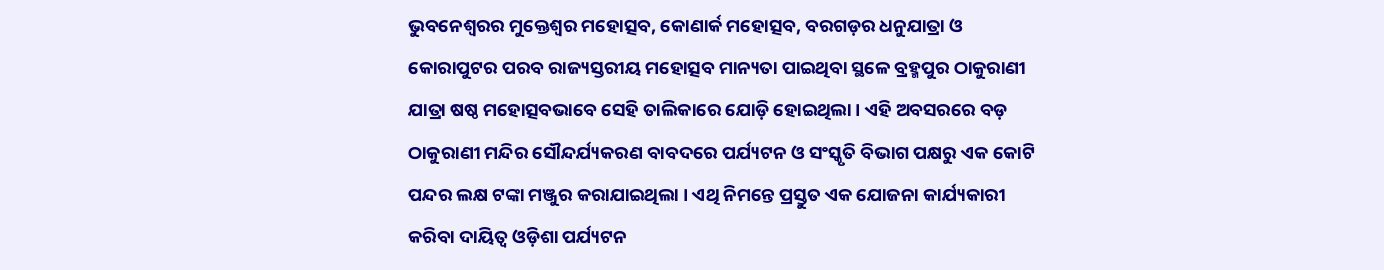ଭୁବନେଶ୍ୱରର ମୁକ୍ତେଶ୍ୱର ମହୋତ୍ସବ, କୋଣାର୍କ ମହୋତ୍ସବ, ବରଗଡ଼ର ଧନୁଯାତ୍ରା ଓ କୋରାପୁଟର ପରବ ରାଜ୍ୟସ୍ତରୀୟ ମହୋତ୍ସବ ମାନ୍ୟତା ପାଇଥିବା ସ୍ଥଳେ ବ୍ରହ୍ମପୁର ଠାକୁରାଣୀ ଯାତ୍ରା ଷଷ୍ଠ ମହୋତ୍ସବଭାବେ ସେହି ତାଲିକାରେ ଯୋଡ଼ି ହୋଇଥିଲା । ଏହି ଅବସରରେ ବଡ଼ ଠାକୁରାଣୀ ମନ୍ଦିର ସୌନ୍ଦର୍ଯ୍ୟକରଣ ବାବଦରେ ପର୍ଯ୍ୟଟନ ଓ ସଂସ୍କୃତି ବିଭାଗ ପକ୍ଷରୁ ଏକ କୋଟି ପନ୍ଦର ଲକ୍ଷ ଟଙ୍କା ମଞ୍ଜୁର କରାଯାଇଥିଲା । ଏଥି ନିମନ୍ତେ ପ୍ରସ୍ତୁତ ଏକ ଯୋଜନା କାର୍ଯ୍ୟକାରୀ କରିବା ଦାୟିତ୍ୱ ଓଡ଼ିଶା ପର୍ଯ୍ୟଟନ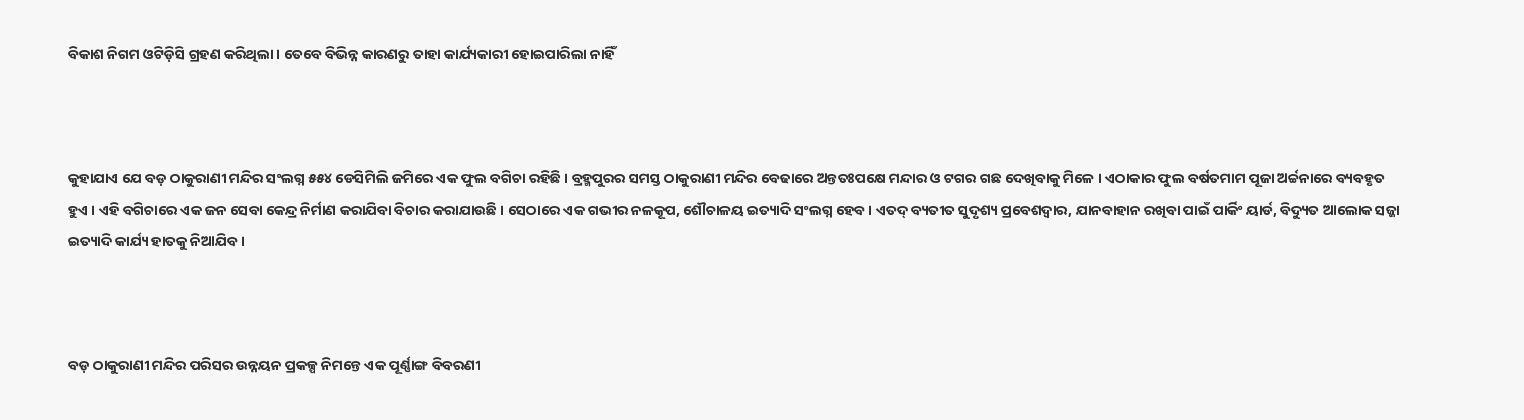ବିକାଶ ନିଗମ ଓଟିଡ଼ିସି ଗ୍ରହଣ କରିଥିଲା । ତେବେ ବିଭିନ୍ନ କାରଣରୁ ତାହା କାର୍ଯ୍ୟକାରୀ ହୋଇପାରିଲା ନାହିଁ



କୁହାଯାଏ ଯେ ବଡ଼ ଠାକୁରାଣୀ ମନ୍ଦିର ସଂଲଗ୍ନ ୫୫୪ ଡେସିମିଲି ଜମିରେ ଏକ ଫୁଲ ବଗିଚା ରହିଛି । ବ୍ରହ୍ମପୁରର ସମସ୍ତ ଠାକୁରାଣୀ ମନ୍ଦିର ବେଢାରେ ଅନ୍ତତଃପକ୍ଷେ ମନ୍ଦାର ଓ ଟଗର ଗଛ ଦେଖିବାକୁ ମିଳେ । ଏଠାକାର ଫୁଲ ବର୍ଷତମାମ ପୂଜା ଅର୍ଚ୍ଚନାରେ ବ୍ୟବହୃତ ହୁଏ । ଏହି ବଗିଚାରେ ଏକ ଜନ ସେବା କେନ୍ଦ୍ର ନିର୍ମାଣ କରାଯିବା ବିଚାର କରାଯାଉଛି । ସେଠାରେ ଏକ ଗଭୀର ନଳକୂପ, ଶୌଚାଳୟ ଇତ୍ୟାଦି ସଂଲଗ୍ନ ହେବ । ଏତଦ୍ ବ୍ୟତୀତ ସୁଦୃଶ୍ୟ ପ୍ରବେଶଦ୍ୱାର, ଯାନବାହାନ ରଖିବା ପାଇଁ ପାର୍କିଂ ୟାର୍ଡ, ବିଦ୍ୟୁତ ଆଲୋକ ସଜ୍ଜା ଇତ୍ୟାଦି କାର୍ଯ୍ୟ ହାତକୁ ନିଆଯିବ ।



ବଡ଼ ଠାକୁରାଣୀ ମନ୍ଦିର ପରିସର ଉନ୍ନୟନ ପ୍ରକଳ୍ପ ନିମନ୍ତେ ଏକ ପୂର୍ଣ୍ଣାଙ୍ଗ ବିବରଣୀ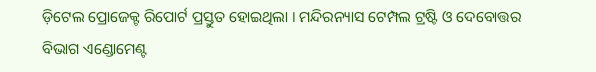ଡ଼ିଟେଲ ପ୍ରୋଜେକ୍ଟ ରିପୋର୍ଟ ପ୍ରସ୍ତୁତ ହୋଇଥିଲା । ମନ୍ଦିରନ୍ୟାସ ଟେମ୍ପଲ ଟ୍ରଷ୍ଟି ଓ ଦେବୋତ୍ତର ବିଭାଗ ଏଣ୍ଡୋମେଣ୍ଟ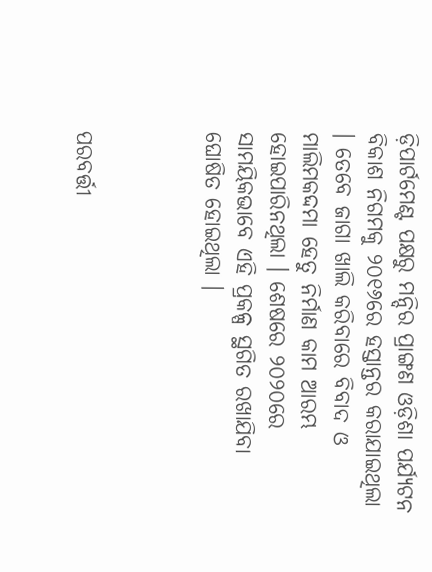ଡ଼ିପାର୍ଟମେଣ୍ଟ ପକ୍ଷରୁ ମନ୍ଦିର ପ୍ରାଙ୍ଗଣ ଓଡ଼ିଶା ପର୍ଯ୍ୟଟନ ବିକାଶ ନିଗମକୁ ୨୦୧୬ରେ ହସ୍ତାନ୍ତର କରାଯାଇଥିଲା । ତେବେ ଜାଗା ଖାଲି କରିବାରେ ବିବାଦ ଓ ମାଲିମକଦ୍ଦମା ହେତୁ ନିର୍ମାଣ କାମ ଆରମ୍ଭ ହୋଇପାରିନଥିଲା । ଶେଷରେ ୨୦୨୦ରେ ସାମୟିକଭାବେ ଏହି ପ୍ରକଳ୍ପ ସ୍ଥଗିତ ରଖାଯିବା ଘୋଷିତ ହୋଇଥିଲା ।



ପରବର୍ତ୍ତୀ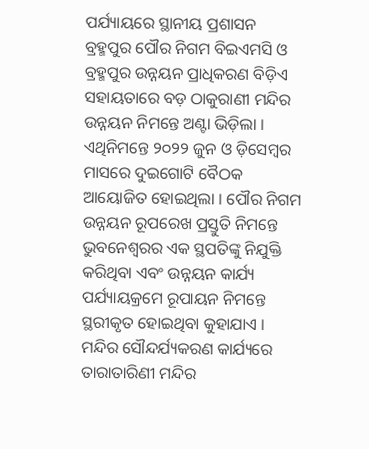ପର୍ଯ୍ୟାୟରେ ସ୍ଥାନୀୟ ପ୍ରଶାସନ ବ୍ରହ୍ମପୁର ପୌର ନିଗମ ବିଇଏମସି ଓ ବ୍ରହ୍ମପୁର ଉନ୍ନୟନ ପ୍ରାଧିକରଣ ବିଡ଼ିଏ ସହାୟତାରେ ବଡ଼ ଠାକୁରାଣୀ ମନ୍ଦିର ଉନ୍ନୟନ ନିମନ୍ତେ ଅଣ୍ଟା ଭିଡ଼ିଲା । ଏଥିନିମନ୍ତେ ୨୦୨୨ ଜୁନ ଓ ଡ଼ିସେମ୍ୱର ମାସରେ ଦୁଇଗୋଟି ବୈଠକ ଆୟୋଜିତ ହୋଇଥିଲା । ପୌର ନିଗମ ଉନ୍ନୟନ ରୂପରେଖ ପ୍ରସ୍ତୁତି ନିମନ୍ତେ ଭୁବନେଶ୍ୱରର ଏକ ସ୍ଥପତିଙ୍କୁ ନିଯୁକ୍ତି କରିଥିବା ଏବଂ ଉନ୍ନୟନ କାର୍ଯ୍ୟ ପର୍ଯ୍ୟାୟକ୍ରମେ ରୂପାୟନ ନିମନ୍ତେ ସ୍ଥରୀକୃତ ହୋଇଥିବା କୁହାଯାଏ । ମନ୍ଦିର ସୌନ୍ଦର୍ଯ୍ୟକରଣ କାର୍ଯ୍ୟରେ ତାରାତାରିଣୀ ମନ୍ଦିର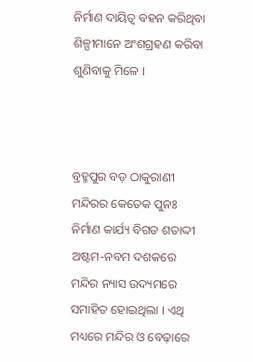ନିର୍ମାଣ ଦାୟିତ୍ୱ ବହନ କରିଥିବା ଶିଳ୍ପୀମାନେ ଅଂଶଗ୍ରହଣ କରିବା ଶୁଣିବାକୁ ମିଳେ ।



ବ୍ରହ୍ମପୁର ବଡ଼ ଠାକୁରାଣୀ ମନ୍ଦିରର କେତେକ ପୁନଃ ନିର୍ମାଣ କାର୍ଯ୍ୟ ବିଗତ ଶତାଦ୍ଦୀ ଅଷ୍ଟମ-ନବମ ଦଶକରେ ମନ୍ଦିର ନ୍ୟାସ ଉଦ୍ୟମରେ ସମାହିତ ହୋଇଥିଲା । ଏଥି ମଧ୍ୟରେ ମନ୍ଦିର ଓ ବେଢ଼ାରେ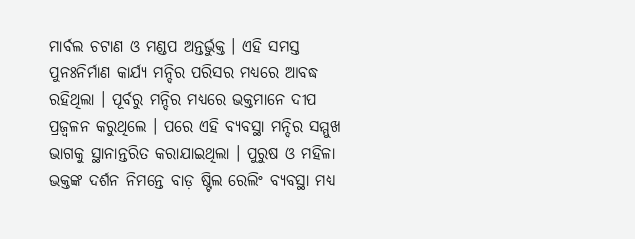ମାର୍ବଲ ଚଟାଣ ଓ ମଣ୍ଡପ ଅନ୍ତର୍ଭୁକ୍ତ । ଏହି ସମସ୍ତ ପୁନଃନିର୍ମାଣ କାର୍ଯ୍ୟ ମନ୍ଦିର ପରିସର ମଧ୍ୟରେ ଆବଦ୍ଧ ରହିଥିଲା । ପୂର୍ବରୁ ମନ୍ଦିର ମଧ୍ୟରେ ଭକ୍ତମାନେ ଦୀପ ପ୍ରଜ୍ୱଳନ କରୁଥିଲେ । ପରେ ଏହି ବ୍ୟବସ୍ଥା ମନ୍ଦିର ସମ୍ମୁଖ ଭାଗକୁ ସ୍ଥାନାନ୍ତରିତ କରାଯାଇଥିଲା । ପୁରୁଷ ଓ ମହିଳା ଭକ୍ତଙ୍କ ଦର୍ଶନ ନିମନ୍ତେ ବାଡ଼ ଷ୍ଟିଲ ରେଲିଂ ବ୍ୟବସ୍ଥା ମଧ୍ୟ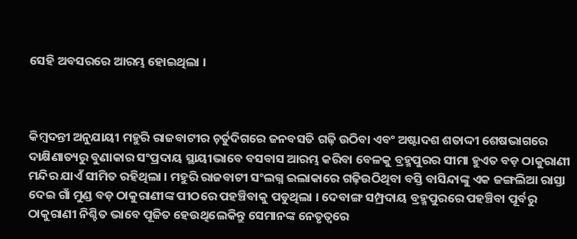ସେହି ଅବସରରେ ଆରମ୍ଭ ହୋଇଥିଲା ।



କିମ୍ୱଦନ୍ତୀ ଅନୁଯାୟୀ ମହୁରି ରାଜବାଟୀର ଚ଼ର୍ତୁଦିଗରେ ଜନବସତି ଗଢ଼ି ଉଠିବା ଏବଂ ଅଷ୍ଟାଦଶ ଶତାଦ୍ଦୀ ଶେଷଭାଗରେ ଦାକ୍ଷିଣାତ୍ୟରୁ ବୁଣାକାର ସଂପ୍ରଦାୟ ସ୍ଥାୟୀଭାବେ ବସବାସ ଆରମ୍ଭ କରିବା ବେଳକୁ ବ୍ରହ୍ମପୁରର ସୀମା ହୁଏତ ବଡ଼ ଠାକୁରାଣୀ ମନ୍ଦିର ଯାଏଁ ସୀମିତ ରହିଥିଲା । ମହୁରି ରାଜବାଟୀ ସଂଲଗ୍ନ ଇଲାକାରେ ଗଢ଼ିଉଠିଥିବା ବସ୍ତି ବାସିନ୍ଦାଙ୍କୁ ଏକ ଜଙ୍ଗଲିଆ ରାସ୍ତା ଦେଇ ଗାଁ ମୁଣ୍ଡ ବଡ଼ ଠାକୁରାଣୀଙ୍କ ପୀଠରେ ପହଞ୍ଚିବାକୁ ପଡୁଥିଲା । ଦେବାଙ୍ଗ ସମ୍ପ୍ରଦାୟ ବ୍ରହ୍ମପୁରରେ ପହଞ୍ଚିବା ପୂର୍ବରୁ ଠାକୁରାଣୀ ନିଶ୍ଚିତ ଭାବେ ପୂଜିତ ହେଉଥିଲେକିନ୍ତୁ ସେମାନଙ୍କ ନେତୃତ୍ୱରେ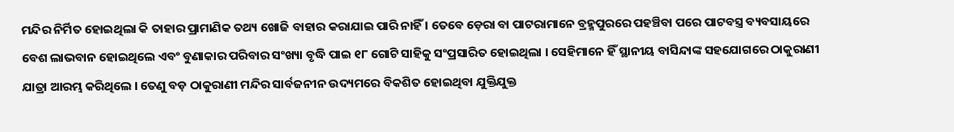ମନ୍ଦିର ନିର୍ମିତ ହୋଇଥିଲା କି ତାହାର ପ୍ରାମାଣିକ ତଥ୍ୟ ଖୋଜି ବାହାର କରାଯାଇ ପାରି ନାହିଁ । ତେବେ ଡ଼େରା ବା ପାଟରାମାନେ ବ୍ରହ୍ମପୁରରେ ପହଞ୍ଚିବା ପରେ ପାଟବସ୍ତ୍ର ବ୍ୟବସାୟରେ ବେଶ ଲାଭବାନ ହୋଇଥିଲେ ଏବଂ ବୁଣାକାର ପରିବାର ସଂଖ୍ୟା ବୃଦ୍ଧି ପାଇ ୧୮ ଗୋଟି ସାହିକୁ ସଂପ୍ରସାରିତ ହୋଇଥିଲା । ସେହିମାନେ ହିଁ ସ୍ଥାନୀୟ ବାସିନ୍ଦାଙ୍କ ସହଯୋଗରେ ଠାକୁରାଣୀ ଯାତ୍ରା ଆରମ୍ଭ କରିଥିଲେ । ତେଣୁ ବଡ଼ ଠାକୁରାଣୀ ମନ୍ଦିର ସାର୍ବଜନୀନ ଉଦ୍ୟମରେ ବିକଶିତ ହୋଇଥିବା ଯୁକ୍ତିଯୁକ୍ତ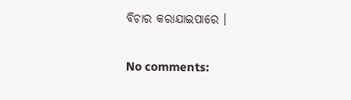ବିଚାର କରାଯାଇପାରେ ।

No comments: